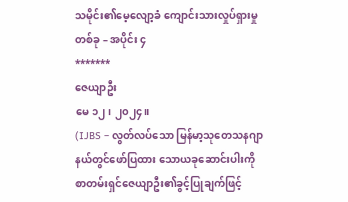သမိုင်း၏မေ့လျော့ခံ ကျောင်းသားလှုပ်ရှားမှုတစ်ခု – အပိုင်း ၄
*******
ဇေယျာဦး
မေ ၁၂၊ ၂၀၂၄။
(IJBS – လွတ်လပ်သော မြန်မာ့သုတေသနဂျာနယ်တွင်ဖော်ပြထား သောယခုဆောင်းပါးကို စာတမ်းရှင်ဇေယျာဦး၏ခွင့်ပြုချက်ဖြင့်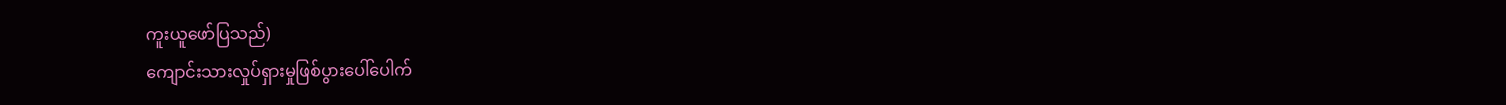ကူးယူဖော်ပြသည်)
ကျောင်းသားလှုပ်ရှားမှုဖြစ်ပွားပေါ်ပေါက်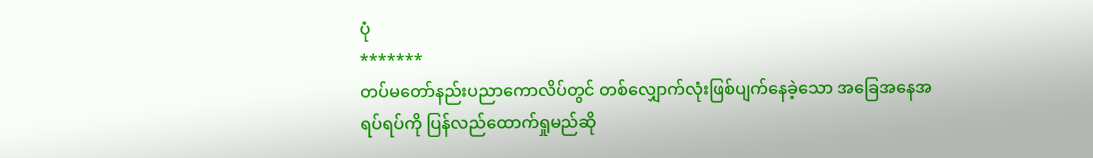ပုံ
*******
တပ်မတော်နည်းပညာကောလိပ်တွင် တစ်လျှောက်လုံးဖြစ်ပျက်နေခဲ့သော အခြေအနေအရပ်ရပ်ကို ပြန်လည်ထောက်ရှုမည်ဆို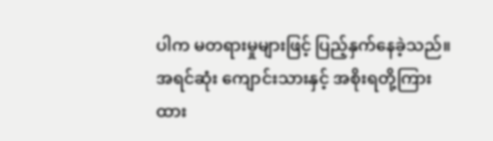ပါက မတရားမှုများဖြင့် ပြည့်နှက်နေခဲ့သည်။အရင်ဆုံး ကျောင်းသားနှင့် အစိုးရတို့ကြား ထား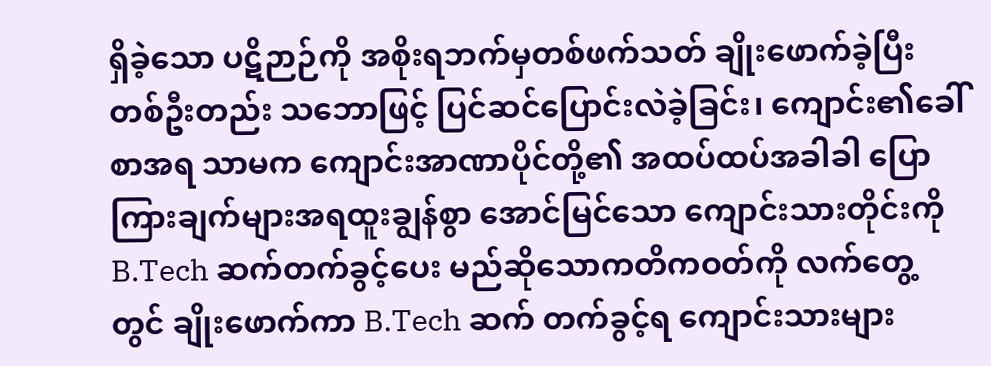ရှိခဲ့သော ပဋိဉာဉ်ကို အစိုးရဘက်မှတစ်ဖက်သတ် ချိုးဖောက်ခဲ့ပြီး တစ်ဦးတည်း သဘောဖြင့် ပြင်ဆင်ပြောင်းလဲခဲ့ခြင်း၊ ကျောင်း၏ခေါ်စာအရ သာမက ကျောင်းအာဏာပိုင်တို့၏ အထပ်ထပ်အခါခါ ပြောကြားချက်များအရထူးချွန်စွာ အောင်မြင်သော ကျောင်းသားတိုင်းကို B.Tech ဆက်တက်ခွင့်ပေး မည်ဆိုသောကတိကဝတ်ကို လက်တွေ့တွင် ချိုးဖောက်ကာ B.Tech ဆက် တက်ခွင့်ရ ကျောင်းသားများ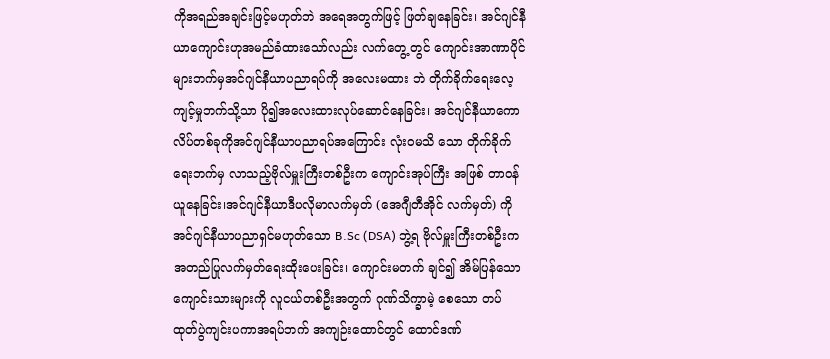ကိုအရည်အချင်းဖြင့်မဟုတ်ဘဲ အရေအတွက်ဖြင့် ဖြတ်ချနေခြင်း၊ အင်ဂျင်နီယာကျောင်းဟုအမည်ခံထားသော်လည်း လက်တွေ့ တွင် ကျောင်းအာဏာပိုင်များဘက်မှအင်ဂျင်နီယာပညာရပ်ကို အလေးမထား ဘဲ တိုက်ခိုက်ရေးလေ့ကျင့်မှုဘက်သို့သာ ပို၍အလေးထားလုပ်ဆောင်နေခြင်း၊ အင်ဂျင်နီယာကောလိပ်တစ်ခုကိုအင်ဂျင်နီယာပညာရပ်အကြောင်း လုံးဝမသိ သော တိုက်ခိုက်ရေးဘက်မှ လာသည့်ဗိုလ်မှူးကြီးတစ်ဦးက ကျောင်းအုပ်ကြီး အဖြစ် တာဝန်ယူနေခြင်း၊အင်ဂျင်နီယာဒီပလိုမာလက်မှတ် (အေဂျီတီအိုင် လက်မှတ်) ကိုအင်ဂျင်နီယာပညာရှင်မဟုတ်သော B.Sc (DSA) ဘွဲ့ရ ဗိုလ်မှူးကြီးတစ်ဦးကအတည်ပြုလက်မှတ်ရေးထိုးပေးခြင်း၊ ကျောင်းမတက် ချင်၍ အိမ်ပြန်သောကျောင်းသားများကို လူငယ်တစ်ဦးအတွက် ဂုဏ်သိက္ခာမဲ့ စေသော တပ်ထုတ်ပွဲကျင်းပကာအရပ်ဘက် အကျဉ်းထောင်တွင် ထောင်ဒဏ်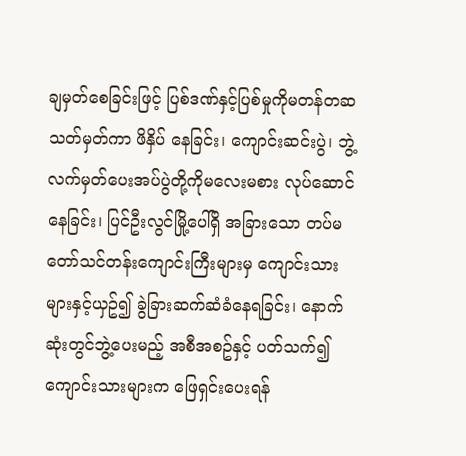ချမှတ်စေခြင်းဖြင့် ပြစ်ဒဏ်နှင့်ပြစ်မှုကိုမတန်တဆသတ်မှတ်ကာ ဖိနှိပ် နေခြင်း၊ ကျောင်းဆင်းပွဲ၊ ဘွဲ့လက်မှတ်ပေးအပ်ပွဲတို့ကိုမလေးမစား လုပ်ဆောင်နေခြင်း၊ ပြင်ဦးလွင်မြို့ပေါ်ရှိ အခြားသော တပ်မတော်သင်တန်းကျောင်းကြီးများမှ ကျောင်းသားများနှင့်ယှဥ်၍ ခွဲခြားဆက်ဆံခံနေရခြင်း၊ နောက်ဆုံးတွင်ဘွဲ့ပေးမည့် အစီအစဥ်နှင့် ပတ်သက်၍ ကျောင်းသားများက ဖြေရှင်းပေးရန်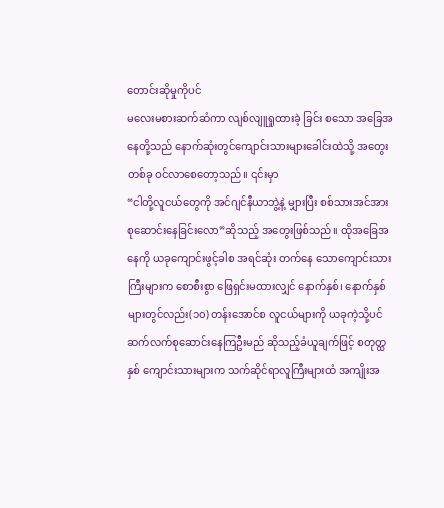တောင်းဆိုမှုကိုပင်
မလေးမစားဆက်ဆံကာ လျစ်လျူရှုထားခဲ့ ခြင်း စသော အခြေအနေတို့သည် နောက်ဆုံးတွင်ကျောင်းသားများခေါင်းထဲသို့ အတွေးတစ်ခု ဝင်လာစေတော့သည်။ ၎င်းမှာ
“ငါတို့လူငယ်တွေကို အင်ဂျင်နီယာဘွဲ့နဲ့ မျှားပြီး စစ်သားအင်အား စုဆောင်းနေခြင်းလော”ဆိုသည့် အတွေးဖြစ်သည်။ ထိုအခြေအနေကို ယခုကျောင်းဖွင့်ခါစ အရင်ဆုံး တက်နေ သောကျောင်းသားကြီးများက စောစီးစွာ ဖြေရှင်းမထားလျှင် နောက်နှစ်၊ နောက်နှစ် များတွင်လည်း(၁၀) တန်းအောင်စ လူငယ်များကို ယခုကဲ့သို့ပင် ဆက်လက်စုဆောင်းနေကြဦးမည် ဆိုသည့်ခံယူချက်ဖြင့် စတုတ္ထနှစ် ကျောင်းသားများက သက်ဆိုင်ရာလူကြီးများထံ အကျိုးအ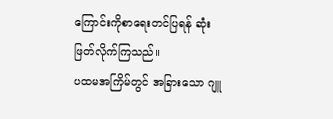ကြောင်းကိုစာရေးတင်ပြရန် ဆုံးဖြတ်လိုက်ကြသည်။
ပထမအကြိမ်တွင် အခြားသော ဂျူ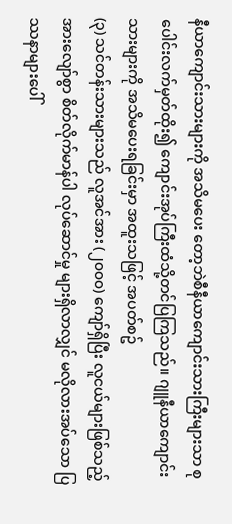နီယာကျောင်းသားများကို အသိမပေး တော့ဘဲစီနီယာကျောင်းသားကြီးများသာ စုပေါင်းလက်မှတ်ထိုး၍ ကျောင်းအုပ်ကြီးထံသို့တင်ပြကြသည်။ ဂျူနီယာကျောင်းသားများကို အသိမပေးရခြင်းမှာ အထူးသဖြင့် အပတ်စဥ်
(၃) သင်တန်းသားများသည် လူအင်အား (၂၀၀၀) ကျော်ရှိပြီး လူငယ်များဖြစ်သည့်အားလျော်စွာ စိတ်လိုက်မာန်ပါ လုပ်ဆောင်မှု များရှိလာလျှင် မလိုလားအပ်သော ပြဿနာများပေါ်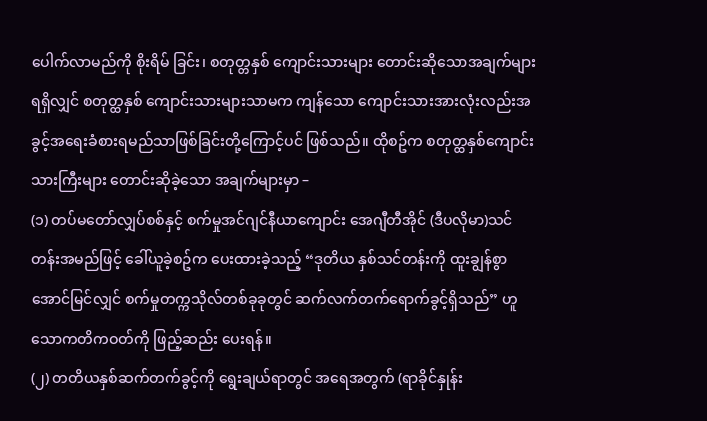ပေါက်လာမည်ကို စိုးရိမ် ခြင်း၊ စတုတ္တနှစ် ကျောင်းသားများ တောင်းဆိုသောအချက်များရရှိလျှင် စတုတ္ထနှစ် ကျောင်းသားများသာမက ကျန်သော ကျောင်းသားအားလုံးလည်းအခွင့်အရေးခံစားရမည်သာဖြစ်ခြင်းတို့ကြောင့်ပင် ဖြစ်သည်။ ထိုစဥ်က စတုတ္ထနှစ်ကျောင်းသားကြီးများ တောင်းဆိုခဲ့သော အချက်များမှာ –
(၁) တပ်မတော်လျှပ်စစ်နှင့် စက်မှုအင်ဂျင်နီယာကျောင်း အေဂျီတီအိုင် (ဒီပလိုမာ)သင်တန်းအမည်ဖြင့် ခေါ်ယူခဲ့စဥ်က ပေးထားခဲ့သည့် “ဒုတိယ နှစ်သင်တန်းကို ထူးချွန်စွာအောင်မြင်လျှင် စက်မှုတက္ကသိုလ်တစ်ခုခုတွင် ဆက်လက်တက်ရောက်ခွင့်ရှိသည်” ဟူသောကတိကဝတ်ကို ဖြည့်ဆည်း ပေးရန်။
(၂) တတိယနှစ်ဆက်တက်ခွင့်ကို ရွေးချယ်ရာတွင် အရေအတွက် (ရာခိုင်နှုန်း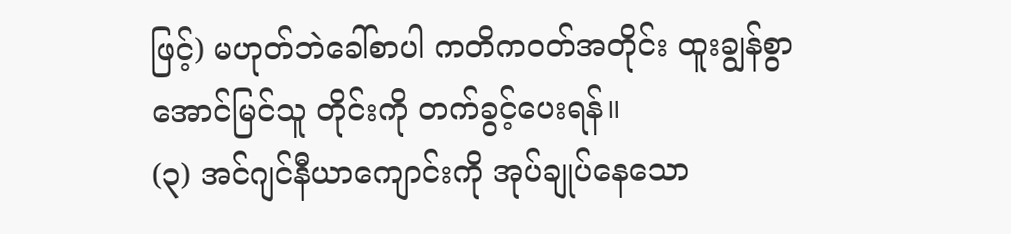ဖြင့်) မဟုတ်ဘဲခေါ်စာပါ ကတိကဝတ်အတိုင်း ထူးချွန်စွာ အောင်မြင်သူ တိုင်းကို တက်ခွင့်ပေးရန်။
(၃) အင်ဂျင်နီယာကျောင်းကို အုပ်ချုပ်နေသော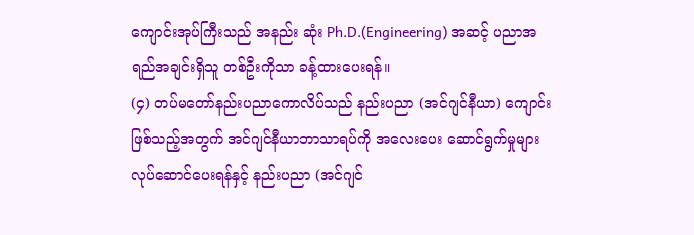ကျောင်းအုပ်ကြီးသည် အနည်း ဆုံး Ph.D.(Engineering) အဆင့် ပညာအရည်အချင်းရှိသူ တစ်ဦးကိုသာ ခန့်ထားပေးရန်။
(၄) တပ်မတော်နည်းပညာကောလိပ်သည် နည်းပညာ (အင်ဂျင်နီယာ) ကျောင်းဖြစ်သည့်အတွက် အင်ဂျင်နီယာဘာသာရပ်ကို အလေးပေး ဆောင်ရွက်မှုများလုပ်ဆောင်ပေးရန်နှင့် နည်းပညာ (အင်ဂျင်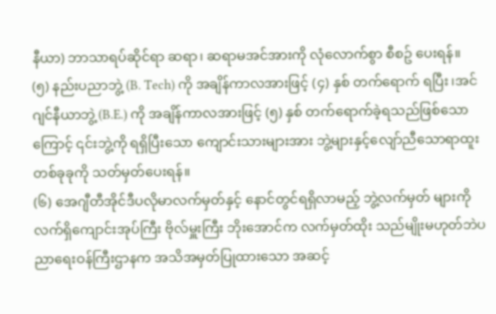နီယာ) ဘာသာရပ်ဆိုင်ရာ ဆရာ၊ ဆရာမအင်အားကို လုံလောက်စွာ စီစဥ် ပေးရန်။
(၅) နည်းပညာဘွဲ့ (B. Tech) ကို အချိန်ကာလအားဖြင့် (၄) နှစ် တက်ရောက် ရပြီး၊အင်ဂျင်နီယာဘွဲ့ (B.E.) ကို အချိန်ကာလအားဖြင့် (၅) နှစ် တက်ရောက်ခဲ့ရသည်ဖြစ်သောကြောင့် ၎င်းဘွဲ့ကို ရရှိပြီးသော ကျောင်းသားများအား ဘွဲ့များနှင့်လျော်ညီသောရာထူးတစ်ခုခုကို သတ်မှတ်ပေးရန်။
(၆) အေဂျီတီအိုင်ဒီပလိုမာလက်မှတ်နှင့် နောင်တွင်ရရှိလာမည့် ဘွဲ့လက်မှတ် များကိုလက်ရှိကျောင်းအုပ်ကြီး ဗိုလ်မှူးကြီး ဘိုးအောင်က လက်မှတ်ထိုး သည်မျိုးမဟုတ်ဘဲပညာရေးဝန်ကြီးဌာနက အသိအမှတ်ပြုထားသော အဆင့်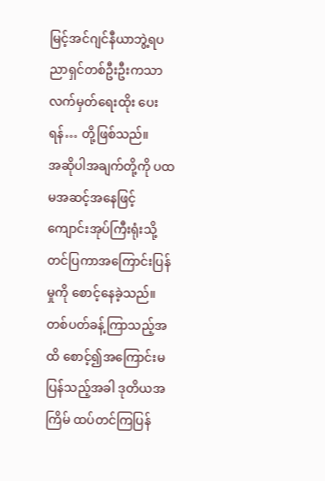မြင့်အင်ဂျင်နီယာဘွဲ့ရပညာရှင်တစ်ဦးဦးကသာ လက်မှတ်ရေးထိုး ပေးရန်… တို့ဖြစ်သည်။
အဆိုပါအချက်တို့ကို ပထမအဆင့်အနေဖြင့် ကျောင်းအုပ်ကြီးရုံးသို့ တင်ပြကာအကြောင်းပြန်မှုကို စောင့်နေခဲ့သည်။ တစ်ပတ်ခန့်ကြာသည့်အထိ စောင့်၍အကြောင်းမပြန်သည့်အခါ ဒုတိယအကြိမ် ထပ်တင်ကြပြန်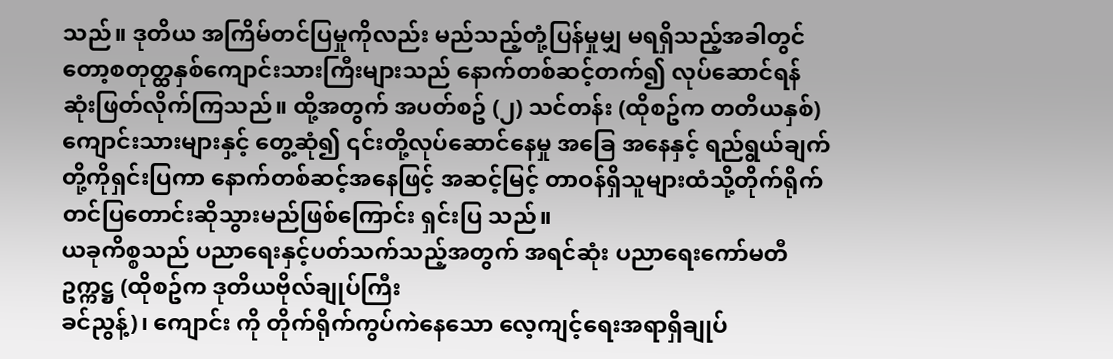သည်။ ဒုတိယ အကြိမ်တင်ပြမှုကိုလည်း မည်သည့်တုံ့ပြန်မှုမျှ မရရှိသည့်အခါတွင်တော့စတုတ္ထနှစ်ကျောင်းသားကြီးများသည် နောက်တစ်ဆင့်တက်၍ လုပ်ဆောင်ရန် ဆုံးဖြတ်လိုက်ကြသည်။ ထို့အတွက် အပတ်စဥ် (၂) သင်တန်း (ထိုစဥ်က တတိယနှစ်)ကျောင်းသားများနှင့် တွေ့ဆုံ၍ ၎င်းတို့လုပ်ဆောင်နေမှု အခြေ အနေနှင့် ရည်ရွယ်ချက်တို့ကိုရှင်းပြကာ နောက်တစ်ဆင့်အနေဖြင့် အဆင့်မြင့် တာဝန်ရှိသူများထံသို့တိုက်ရိုက်တင်ပြတောင်းဆိုသွားမည်ဖြစ်ကြောင်း ရှင်းပြ သည်။
ယခုကိစ္စသည် ပညာရေးနှင့်ပတ်သက်သည့်အတွက် အရင်ဆုံး ပညာရေးကော်မတီ ဥက္ကဋ္ဌ (ထိုစဥ်က ဒုတိယဗိုလ်ချုပ်ကြီး
ခင်ညွန့်)၊ ကျောင်း ကို တိုက်ရိုက်ကွပ်ကဲနေသော လေ့ကျင့်ရေးအရာရှိချုပ်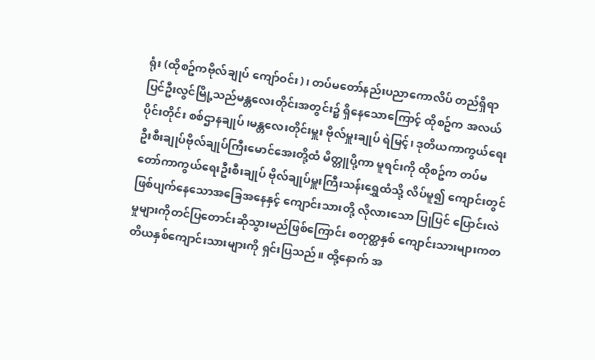ရုံး (ထိုစဥ်ကဗိုလ်ချုပ် ကျော်ဝင်း)၊ တပ်မတော်နည်းပညာကောလိပ် တည်ရှိရာ ပြင်ဦးလွင်မြို့သည်မန္တလေးတိုင်းအတွင်း၌ ရှိနေသောကြောင့် ထိုစဥ်က အလယ်ပိုင်းတိုင်း စစ်ဌာနချုပ်၊မန္တလေးတိုင်းမှူး ဗိုလ်မှူးချုပ် ရဲမြင့်၊ ဒုတိယကာကွယ်ရေးဦးစီးချုပ်ဗိုလ်ချုပ်ကြီးမောင်အေးတို့ထံ မိတ္တူပို့ကာ မူရင်းကို ထိုစဥ်က တပ်မတော်ကာကွယ်ရေးဦးစီးချုပ် ဗိုလ်ချုပ်မှူးကြီးသန်းရွှေထံသို့ လိပ်မူ၍ ကျောင်းတွင် ဖြစ်ပျက်နေသောအခြေအနေနှင့် ကျောင်းသားတို့ လိုလားသော ပြုပြင် ပြောင်းလဲမှုများကိုတင်ပြတောင်းဆိုသွားမည်ဖြစ်ကြောင်း စတုတ္ထနှစ် ကျောင်းသားများကတတိယနှစ်ကျောင်းသားများကို ရှင်းပြသည်။ ထို့နောက် အ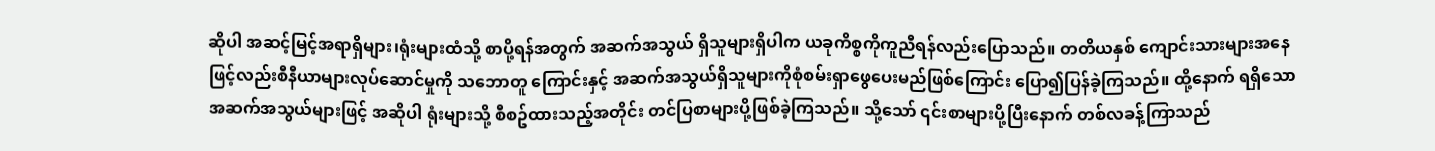ဆိုပါ အဆင့်မြင့်အရာရှိများ၊ရုံးများထံသို့ စာပို့ရန်အတွက် အဆက်အသွယ် ရှိသူများရှိပါက ယခုကိစ္စကိုကူညီရန်လည်းပြောသည်။ တတိယနှစ် ကျောင်းသားများအနေဖြင့်လည်းစီနီယာများလုပ်ဆောင်မှုကို သဘောတူ ကြောင်းနှင့် အဆက်အသွယ်ရှိသူများကိုစုံစမ်းရှာဖွေပေးမည်ဖြစ်ကြောင်း ပြော၍ပြန်ခဲ့ကြသည်။ ထို့နောက် ရရှိသောအဆက်အသွယ်များဖြင့် အဆိုပါ ရုံးများသို့ စီစဥ်ထားသည့်အတိုင်း တင်ပြစာများပို့ဖြစ်ခဲ့ကြသည်။ သို့သော် ၎င်းစာများပို့ပြီးနောက် တစ်လခန့်ကြာသည်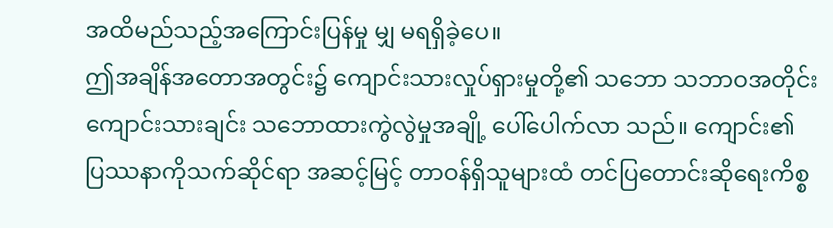အထိမည်သည့်အကြောင်းပြန်မှု မျှ မရရှိခဲ့ပေ။
ဤအချိန်အတောအတွင်း၌ ကျောင်းသားလှုပ်ရှားမှုတို့၏ သဘော သဘာဝအတိုင်းကျောင်းသားချင်း သဘောထားကွဲလွဲမှုအချို့ ပေါ်ပေါက်လာ သည်။ ကျောင်း၏ ပြဿနာကိုသက်ဆိုင်ရာ အဆင့်မြင့် တာဝန်ရှိသူများထံ တင်ပြတောင်းဆိုရေးကိစ္စ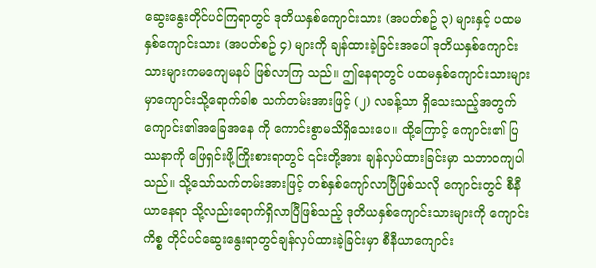ဆွေးနွေးတိုင်ပင်ကြရာတွင် ဒုတိယနှစ်ကျောင်းသား (အပတ်စဥ် ၃) များနှင့် ပထမနှစ်ကျောင်းသား (အပတ်စဥ် ၄) များကို ချန်ထားခဲ့ခြင်းအပေါ် ဒုတိယနှစ်ကျောင်းသားများကမကျေမနပ် ဖြစ်လာကြ သည်။ ဤနေရာတွင် ပထမနှစ်ကျောင်းသားများမှာကျောင်းသို့ရောက်ခါစ သက်တမ်းအားဖြင့် (၂) လခန့်သာ ရှိသေးသည့်အတွက် ကျောင်း၏အခြေအနေ ကို ကောင်းစွာမသိရှိသေးပေ။ ထို့ကြောင့် ကျောင်း၏ ပြဿနာကို ဖြေရှင်းဖို့ကြိုးစားရာတွင် ၎င်းတို့အား ချန်လှပ်ထားခြင်းမှာ သဘာဝကျပါသည်။ သို့သော်သက်တမ်းအားဖြင့် တစ်နှစ်ကျော်လာပြီဖြစ်သလို ကျောင်းတွင် စီနီယာနေရာ သို့လည်းရောက်ရှိလာပြီဖြစ်သည့် ဒုတိယနှစ်ကျောင်းသားများကို ကျောင်း ကိစ္စ တိုင်ပင်ဆွေးနွေးရာတွင်ချန်လှပ်ထားခဲ့ခြင်းမှာ စီနီယာကျောင်း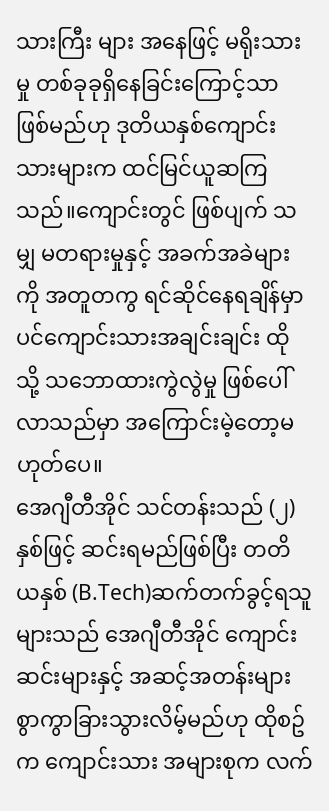သားကြီး များ အနေဖြင့် မရိုးသားမှု တစ်ခုခုရှိနေခြင်းကြောင့်သာ ဖြစ်မည်ဟု ဒုတိယနှစ်ကျောင်းသားများက ထင်မြင်ယူဆကြသည်။ကျောင်းတွင် ဖြစ်ပျက် သမျှ မတရားမှုနှင့် အခက်အခဲများကို အတူတကွ ရင်ဆိုင်နေရချိန်မှာပင်ကျောင်းသားအချင်းချင်း ထိုသို့ သဘောထားကွဲလွဲမှု ဖြစ်ပေါ်လာသည်မှာ အကြောင်းမဲ့တော့မဟုတ်ပေ။
အေဂျီတီအိုင် သင်တန်းသည် (၂) နှစ်ဖြင့် ဆင်းရမည်ဖြစ်ပြီး တတိယနှစ် (B.Tech)ဆက်တက်ခွင့်ရသူများသည် အေဂျီတီအိုင် ကျောင်းဆင်းများနှင့် အဆင့်အတန်းများစွာကွာခြားသွားလိမ့်မည်ဟု ထိုစဥ်က ကျောင်းသား အများစုက လက်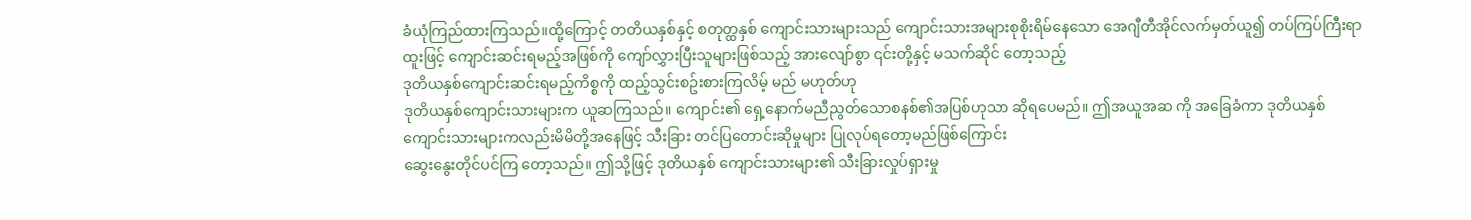ခံယုံကြည်ထားကြသည်။ထို့ကြောင့် တတိယနှစ်နှင့် စတုတ္ထနှစ် ကျောင်းသားများသည် ကျောင်းသားအများစုစိုးရိမ်နေသော အေဂျီတီအိုင်လက်မှတ်ယူ၍ တပ်ကြပ်ကြီးရာထူးဖြင့် ကျောင်းဆင်းရမည့်အဖြစ်ကို ကျော်လွှားပြီးသူများဖြစ်သည့် အားလျော်စွာ ၎င်းတို့နှင့် မသက်ဆိုင် တော့သည့်
ဒုတိယနှစ်ကျောင်းဆင်းရမည့်ကိစ္စကို ထည့်သွင်းစဥ်းစားကြလိမ့် မည် မဟုတ်ဟု
ဒုတိယနှစ်ကျောင်းသားများက ယူဆကြသည်။ ကျောင်း၏ ရှေ့နောက်မညီညွတ်သောစနစ်၏အပြစ်ဟုသာ ဆိုရပေမည်။ ဤအယူအဆ ကို အခြေခံကာ ဒုတိယနှစ်ကျောင်းသားများကလည်းမိမိတို့အနေဖြင့် သီးခြား တင်ပြတောင်းဆိုမှုများ ပြုလုပ်ရတော့မည်ဖြစ်ကြောင်း
ဆွေးနွေးတိုင်ပင်ကြ တော့သည်။ ဤသို့ဖြင့် ဒုတိယနှစ် ကျောင်းသားများ၏ သီးခြားလှုပ်ရှားမှု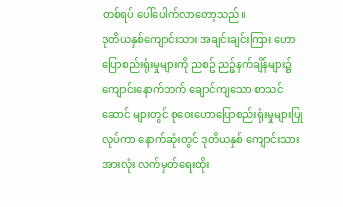တစ်ရပ် ပေါ်ပေါက်လာတော့သည်။
ဒုတိယနှစ်ကျောင်းသား အချင်းချင်းကြား ဟောပြောစည်းရုံးမှုများကို ညစဥ် ညဉ့်နက်ချိန်များ၌ကျောင်းနောက်ဘက် ချောင်ကျသော စာသင်ဆောင် များတွင် စုဝေးဟောပြောစည်းရုံးမှုများပြုလုပ်ကာ နောက်ဆုံးတွင် ဒုတိယနှစ် ကျောင်းသားအားလုံး လက်မှတ်ရေးထိုး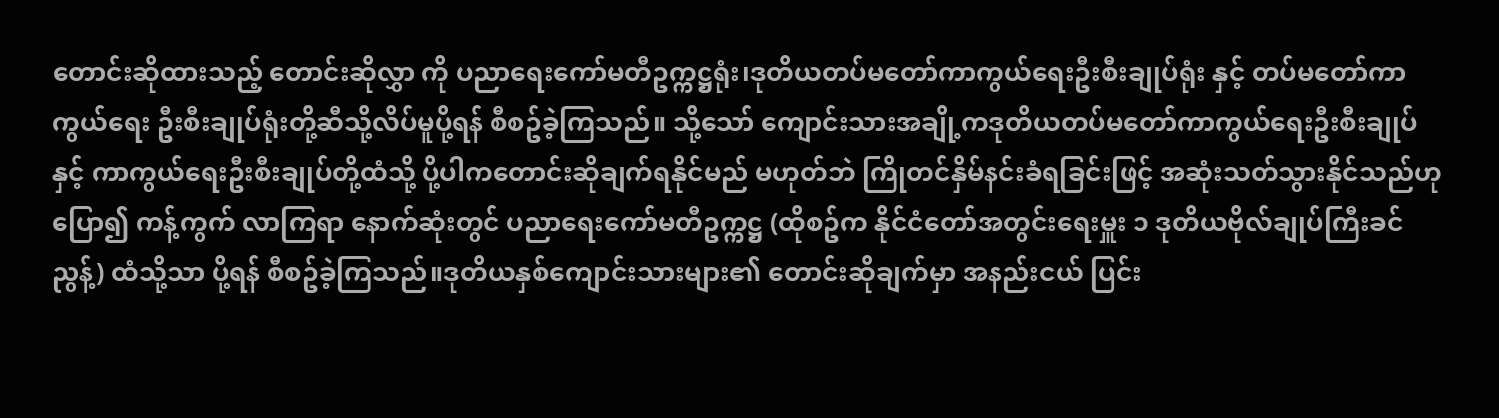တောင်းဆိုထားသည့် တောင်းဆိုလွှာ ကို ပညာရေးကော်မတီဥက္ကဋ္ဌရုံး၊ဒုတိယတပ်မတော်ကာကွယ်ရေးဦးစီးချုပ်ရုံး နှင့် တပ်မတော်ကာကွယ်ရေး ဦးစီးချုပ်ရုံးတို့ဆီသို့လိပ်မူပို့ရန် စီစဥ်ခဲ့ကြသည်။ သို့သော် ကျောင်းသားအချို့ကဒုတိယတပ်မတော်ကာကွယ်ရေးဦးစီးချုပ်နှင့် ကာကွယ်ရေးဦးစီးချုပ်တို့ထံသို့ ပို့ပါကတောင်းဆိုချက်ရနိုင်မည် မဟုတ်ဘဲ ကြိုတင်နှိမ်နင်းခံရခြင်းဖြင့် အဆုံးသတ်သွားနိုင်သည်ဟု
ပြော၍ ကန့်ကွက် လာကြရာ နောက်ဆုံးတွင် ပညာရေးကော်မတီဥက္ကဋ္ဌ (ထိုစဥ်က နိုင်ငံတော်အတွင်းရေးမှူး ၁ ဒုတိယဗိုလ်ချုပ်ကြီးခင်ညွန့်) ထံသို့သာ ပို့ရန် စီစဥ်ခဲ့ကြသည်။ဒုတိယနှစ်ကျောင်းသားများ၏ တောင်းဆိုချက်မှာ အနည်းငယ် ပြင်း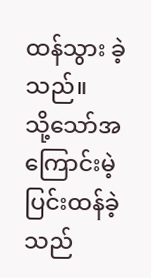ထန်သွား ခဲ့သည်။
သို့သော်အကြောင်းမဲ့ ပြင်းထန်ခဲ့သည်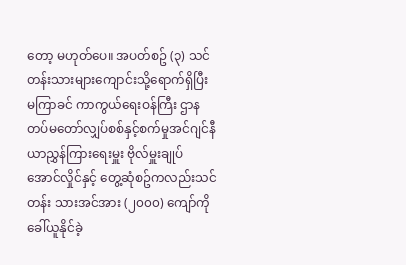တော့ မဟုတ်ပေ။ အပတ်စဥ် (၃) သင်တန်းသားများကျောင်းသို့ရောက်ရှိပြီး မကြာခင် ကာကွယ်ရေးဝန်ကြီး ဌာန တပ်မတော်လျှပ်စစ်နှင့်စက်မှုအင်ဂျင်နီယာညွှန်ကြားရေးမှူး ဗိုလ်မှူးချုပ် အောင်လှိုင်နှင့် တွေ့ဆုံစဥ်ကလည်းသင်တန်း သားအင်အား (၂၀၀၀) ကျော်ကို ခေါ်ယူနိုင်ခဲ့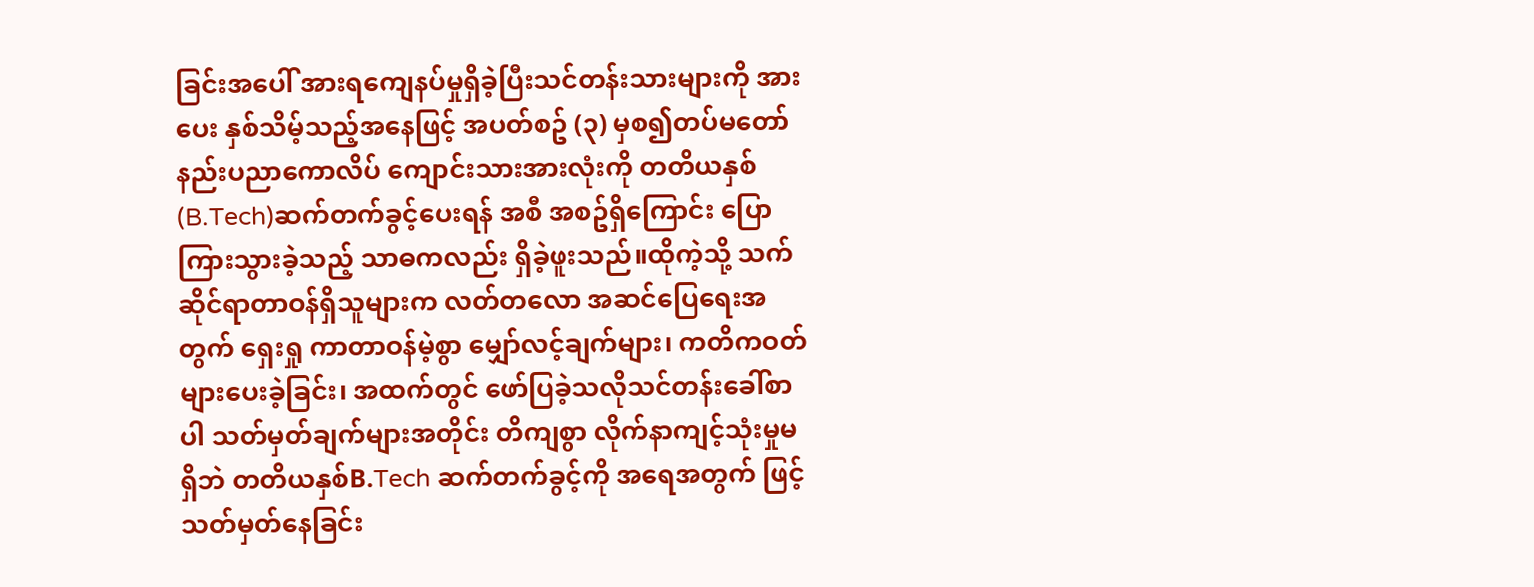ခြင်းအပေါ် အားရကျေနပ်မှုရှိခဲ့ပြီးသင်တန်းသားများကို အားပေး နှစ်သိမ့်သည့်အနေဖြင့် အပတ်စဥ် (၃) မှစ၍တပ်မတော်နည်းပညာကောလိပ် ကျောင်းသားအားလုံးကို တတိယနှစ် (B.Tech)ဆက်တက်ခွင့်ပေးရန် အစီ အစဥ်ရှိကြောင်း ပြောကြားသွားခဲ့သည့် သာဓကလည်း ရှိခဲ့ဖူးသည်။ထိုကဲ့သို့ သက်ဆိုင်ရာတာဝန်ရှိသူများက လတ်တလော အဆင်ပြေရေးအတွက် ရှေးရှု ကာတာဝန်မဲ့စွာ မျှော်လင့်ချက်များ၊ ကတိကဝတ်များပေးခဲ့ခြင်း၊ အထက်တွင် ဖော်ပြခဲ့သလိုသင်တန်းခေါ်စာပါ သတ်မှတ်ချက်များအတိုင်း တိကျစွာ လိုက်နာကျင့်သုံးမှုမရှိဘဲ တတိယနှစ်B.Tech ဆက်တက်ခွင့်ကို အရေအတွက် ဖြင့် သတ်မှတ်နေခြင်း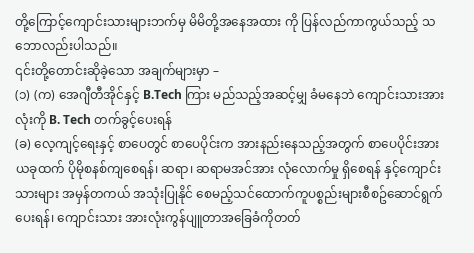တို့ကြောင့်ကျောင်းသားများဘက်မှ မိမိတို့အနေအထား ကို ပြန်လည်ကာကွယ်သည့် သဘောလည်းပါသည်။
၎င်းတို့တောင်းဆိုခဲ့သော အချက်များမှာ –
(၁) (က) အေဂျီတီအိုင်နှင့် B.Tech ကြား မည်သည့်အဆင့်မျှ ခံမနေဘဲ ကျောင်းသားအားလုံးကို B. Tech တက်ခွင့်ပေးရန်
(ခ) လေ့ကျင့်ရေးနှင့် စာပေတွင် စာပေပိုင်းက အားနည်းနေသည့်အတွက် စာပေပိုင်းအားယခုထက် ပိုမိုစနစ်ကျစေရန်၊ ဆရာ၊ ဆရာမအင်အား လုံလောက်မှု ရှိစေရန် နှင့်ကျောင်းသားများ အမှန်တကယ် အသုံးပြုနိုင် စေမည့်သင်ထောက်ကူပစ္စည်းများစီစဥ်ဆောင်ရွက်ပေးရန်၊ ကျောင်းသား အားလုံးကွန်ပျူတာအခြေခံကိုတတ်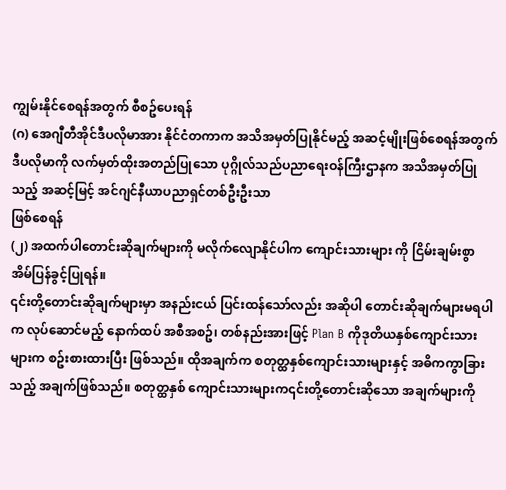ကျွမ်းနိုင်စေရန်အတွက် စီစဥ်ပေးရန်
(ဂ) အေဂျီတီအိုင်ဒီပလိုမာအား နိုင်ငံတကာက အသိအမှတ်ပြုနိုင်မည့် အဆင့်မျိုးဖြစ်စေရန်အတွက် ဒီပလိုမာကို လက်မှတ်ထိုးအတည်ပြုသော ပုဂ္ဂိုလ်သည်ပညာရေးဝန်ကြီးဌာနက အသိအမှတ်ပြုသည့် အဆင့်မြင့် အင်ဂျင်နီယာပညာရှင်တစ်ဦးဦးသာ
ဖြစ်စေရန်
(၂) အထက်ပါတောင်းဆိုချက်များကို မလိုက်လျောနိုင်ပါက ကျောင်းသားများ ကို ငြိမ်းချမ်းစွာ
အိမ်ပြန်ခွင့်ပြုရန်။
၎င်းတို့တောင်းဆိုချက်များမှာ အနည်းငယ် ပြင်းထန်သော်လည်း အဆိုပါ တောင်းဆိုချက်များမရပါက လုပ်ဆောင်မည့် နောက်ထပ် အစီအစဥ်၊ တစ်နည်းအားဖြင့် Plan B ကိုဒုတိယနှစ်ကျောင်းသားများက စဥ်းစားထားပြီး ဖြစ်သည်။ ထိုအချက်က စတုတ္ထနှစ်ကျောင်းသားများနှင့် အဓိကကွာခြားသည့် အချက်ဖြစ်သည်။ စတုတ္ထနှစ် ကျောင်းသားများက၎င်းတို့တောင်းဆိုသော အချက်များကို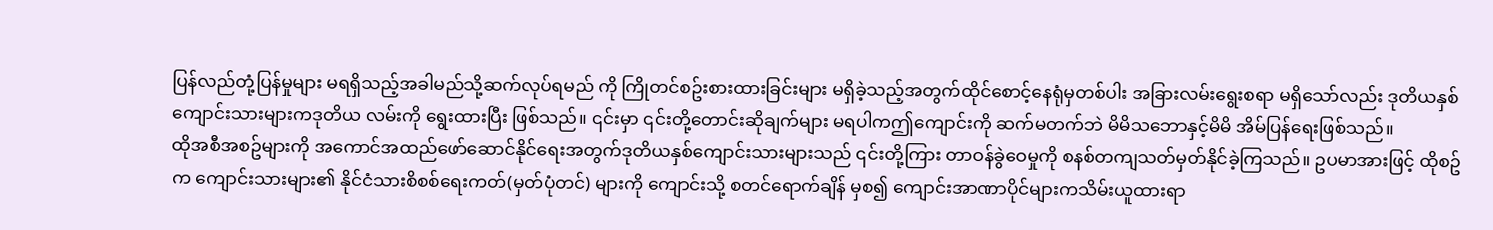ပြန်လည်တုံ့ပြန်မှုများ မရရှိသည့်အခါမည်သို့ဆက်လုပ်ရမည် ကို ကြိုတင်စဥ်းစားထားခြင်းများ မရှိခဲ့သည့်အတွက်ထိုင်စောင့်နေရုံမှတစ်ပါး အခြားလမ်းရွေးစရာ မရှိသော်လည်း ဒုတိယနှစ်ကျောင်းသားများကဒုတိယ လမ်းကို ရွေးထားပြီး ဖြစ်သည်။ ၎င်းမှာ ၎င်းတို့တောင်းဆိုချက်များ မရပါကဤကျောင်းကို ဆက်မတက်ဘဲ မိမိသဘောနှင့်မိမိ အိမ်ပြန်ရေးဖြစ်သည်။
ထိုအစီအစဥ်များကို အကောင်အထည်ဖော်ဆောင်နိုင်ရေးအတွက်ဒုတိယနှစ်ကျောင်းသားများသည် ၎င်းတို့ကြား တာဝန်ခွဲဝေမှုကို စနစ်တကျသတ်မှတ်နိုင်ခဲ့ကြသည်။ ဥပမာအားဖြင့် ထိုစဥ်က ကျောင်းသားများ၏ နိုင်ငံသားစိစစ်ရေးကတ်(မှတ်ပုံတင်) များကို ကျောင်းသို့ စတင်ရောက်ချိန် မှစ၍ ကျောင်းအာဏာပိုင်များကသိမ်းယူထားရာ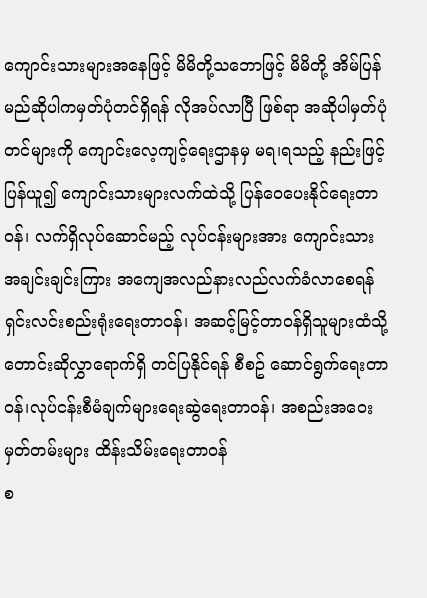ကျောင်းသားများအနေဖြင့် မိမိတို့သဘောဖြင့် မိမိတို့ အိမ်ပြန်မည်ဆိုပါကမှတ်ပုံတင်ရှိရန် လိုအပ်လာပြီ ဖြစ်ရာ အဆိုပါမှတ်ပုံတင်များကို ကျောင်းလေ့ကျင့်ရေးဌာနမှ မရ၊ရသည့် နည်းဖြင့် ပြန်ယူ၍ ကျောင်းသားများလက်ထဲသို့ ပြန်ဝေပေးနိုင်ရေးတာဝန်၊ လက်ရှိလုပ်ဆောင်မည့် လုပ်ငန်းများအား ကျောင်းသားအချင်းချင်းကြား အကျေအလည်နားလည်လက်ခံလာစေရန် ရှင်းလင်းစည်းရုံးရေးတာဝန်၊ အဆင့်မြင့်တာဝန်ရှိသူများထံသို့တောင်းဆိုလွှာရောက်ရှိ တင်ပြနိုင်ရန် စီစဥ် ဆောင်ရွက်ရေးတာဝန်၊လုပ်ငန်းစီမံချက်များရေးဆွဲရေးတာဝန်၊ အစည်းအဝေး မှတ်တမ်းများ ထိန်းသိမ်းရေးတာဝန်
စ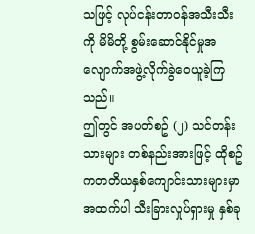သဖြင့် လုပ်ငန်းတာဝန်အသီးသီးကို မိမိတို့ စွမ်းဆောင်နိုင်မှုအလျောက်အဖွဲ့လိုက်ခွဲဝေယူခဲ့ကြသည်။
ဤတွင် အပတ်စဥ် (၂) သင်တန်းသားများ တစ်နည်းအားဖြင့် ထိုစဥ်ကတတိယနှစ်ကျောင်းသားများမှာ အထက်ပါ သီးခြားလှုပ်ရှားမှု နှစ်ခု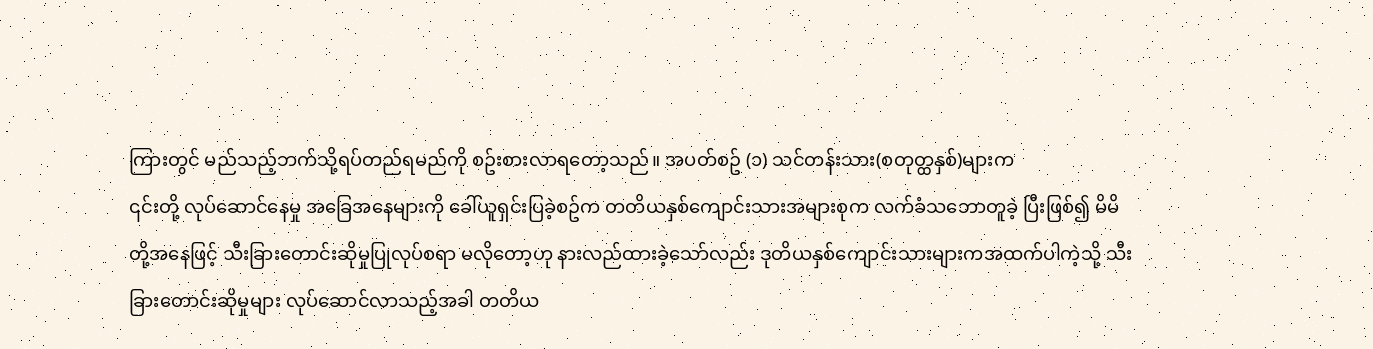ကြားတွင် မည်သည့်ဘက်သို့ရပ်တည်ရမည်ကို စဥ်းစားလာရတော့သည်။ အပတ်စဥ် (၁) သင်တန်းသား(စတုတ္ထနှစ်)များက
၎င်းတို့ လုပ်ဆောင်နေမှု အခြေအနေများကို ခေါ်ယူရှင်းပြခဲ့စဥ်က တတိယနှစ်ကျောင်းသားအများစုက လက်ခံသဘောတူခဲ့ ပြီးဖြစ်၍ မိမိတို့အနေဖြင့် သီးခြားတောင်းဆိုမှုပြုလုပ်စရာ မလိုတော့ဟု နားလည်ထားခဲ့သော်လည်း ဒုတိယနှစ်ကျောင်းသားများကအထက်ပါကဲ့သို့ သီးခြားတောင်းဆိုမှုများ လုပ်ဆောင်လာသည့်အခါ တတိယ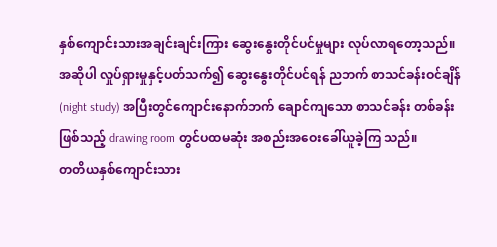နှစ်ကျောင်းသားအချင်းချင်းကြား ဆွေးနွေးတိုင်ပင်မှုများ လုပ်လာရတော့သည်။အဆိုပါ လှုပ်ရှားမှုနှင့်ပတ်သက်၍ ဆွေးနွေးတိုင်ပင်ရန် ညဘက် စာသင်ခန်းဝင်ချိန် (night study) အပြီးတွင်ကျောင်းနောက်ဘက် ချောင်ကျသော စာသင်ခန်း တစ်ခန်းဖြစ်သည့် drawing room တွင်ပထမဆုံး အစည်းအဝေးခေါ်ယူခဲ့ကြ သည်။
တတိယနှစ်ကျောင်းသား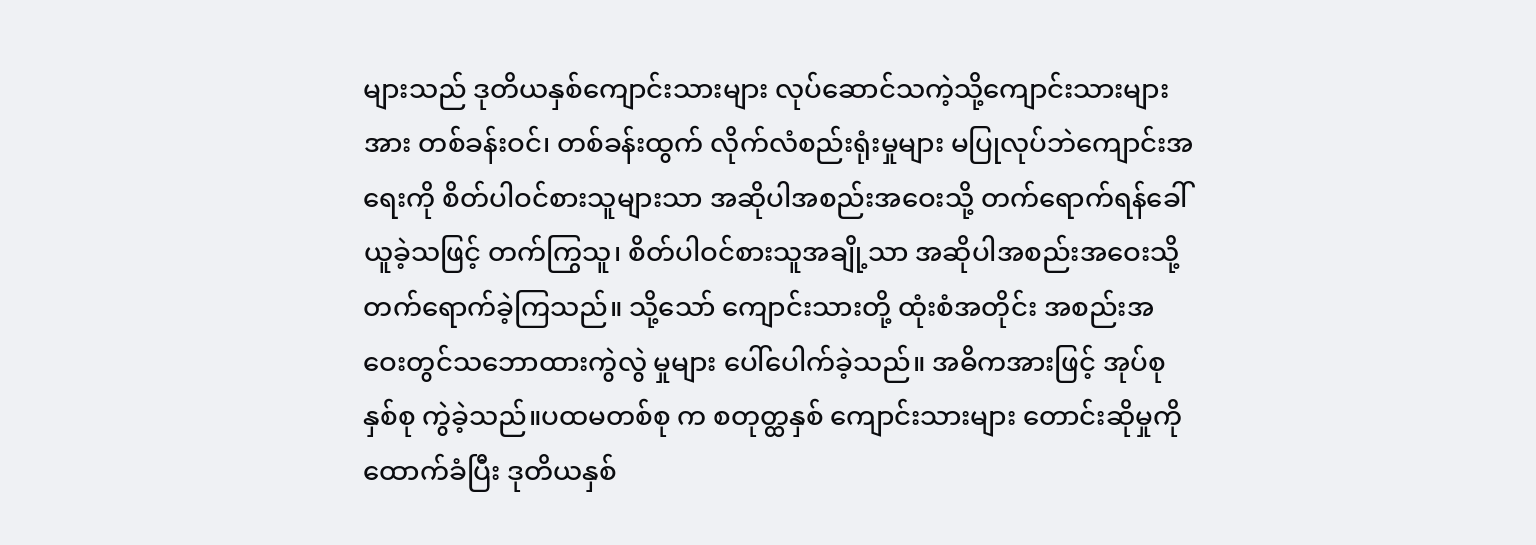များသည် ဒုတိယနှစ်ကျောင်းသားများ လုပ်ဆောင်သကဲ့သို့ကျောင်းသားများအား တစ်ခန်းဝင်၊ တစ်ခန်းထွက် လိုက်လံစည်းရုံးမှုများ မပြုလုပ်ဘဲကျောင်းအရေးကို စိတ်ပါဝင်စားသူများသာ အဆိုပါအစည်းအဝေးသို့ တက်ရောက်ရန်ခေါ်ယူခဲ့သဖြင့် တက်ကြွသူ၊ စိတ်ပါဝင်စားသူအချို့သာ အဆိုပါအစည်းအဝေးသို့တက်ရောက်ခဲ့ကြသည်။ သို့သော် ကျောင်းသားတို့ ထုံးစံအတိုင်း အစည်းအဝေးတွင်သဘောထားကွဲလွဲ မှုများ ပေါ်ပေါက်ခဲ့သည်။ အဓိကအားဖြင့် အုပ်စုနှစ်စု ကွဲခဲ့သည်။ပထမတစ်စု က စတုတ္ထနှစ် ကျောင်းသားများ တောင်းဆိုမှုကို ထောက်ခံပြီး ဒုတိယနှစ်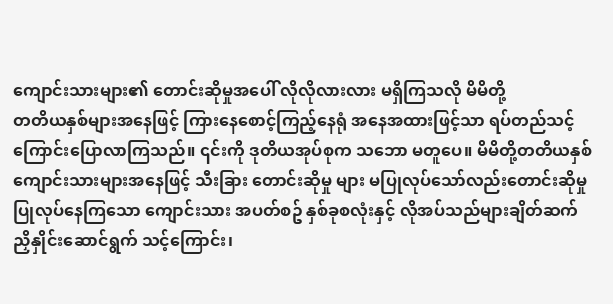ကျောင်းသားများ၏ တောင်းဆိုမှုအပေါ် လိုလိုလားလား မရှိကြသလို မိမိတို့
တတိယနှစ်များအနေဖြင့် ကြားနေစောင့်ကြည့်နေရုံ အနေအထားဖြင့်သာ ရပ်တည်သင့်ကြောင်းပြောလာကြသည်။ ၎င်းကို ဒုတိယအုပ်စုက သဘော မတူပေ။ မိမိတို့တတိယနှစ်ကျောင်းသားများအနေဖြင့် သီးခြား တောင်းဆိုမှု များ မပြုလုပ်သော်လည်းတောင်းဆိုမှုပြုလုပ်နေကြသော ကျောင်းသား အပတ်စဥ် နှစ်ခုစလုံးနှင့် လိုအပ်သည်များချိတ်ဆက် ညှိနှိုင်းဆောင်ရွက် သင့်ကြောင်း၊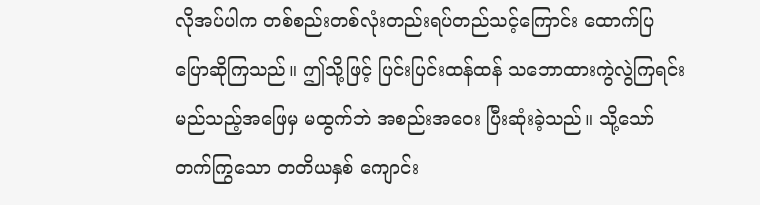လိုအပ်ပါက တစ်စည်းတစ်လုံးတည်းရပ်တည်သင့်ကြောင်း ထောက်ပြပြောဆိုကြသည်။ ဤသို့ဖြင့် ပြင်းပြင်းထန်ထန် သဘောထားကွဲလွဲကြရင်း မည်သည့်အဖြေမှ မထွက်ဘဲ အစည်းအဝေး ပြီးဆုံးခဲ့သည်။ သို့သော်တက်ကြွသော တတိယနှစ် ကျောင်း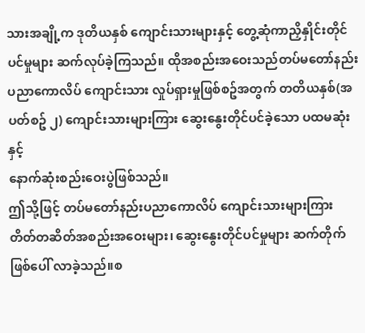သားအချို့က ဒုတိယနှစ် ကျောင်းသားများနှင့် တွေ့ဆုံကာညှိနှိုင်းတိုင်ပင်မှုများ ဆက်လုပ်ခဲ့ကြသည်။ ထိုအစည်းအဝေးသည်တပ်မတော်နည်းပညာကောလိပ် ကျောင်းသား လှုပ်ရှားမှုဖြစ်စဥ်အတွက် တတိယနှစ်(အပတ်စဥ် ၂) ကျောင်းသားများကြား ဆွေးနွေးတိုင်ပင်ခဲ့သော ပထမဆုံးနှင့်
နောက်ဆုံးစည်းဝေးပွဲဖြစ်သည်။
ဤသို့ဖြင့် တပ်မတော်နည်းပညာကောလိပ် ကျောင်းသားများကြား တိတ်တဆိတ်အစည်းအဝေးများ၊ ဆွေးနွေးတိုင်ပင်မှုများ ဆက်တိုက် ဖြစ်ပေါ် လာခဲ့သည်။စ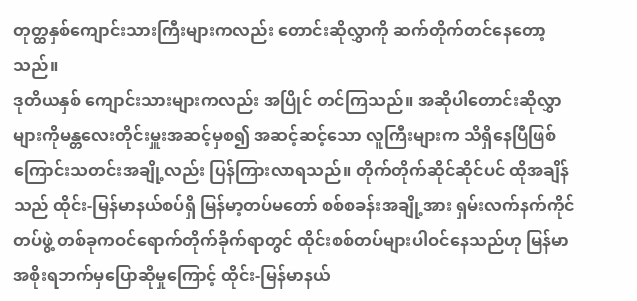တုတ္ထနှစ်ကျောင်းသားကြီးများကလည်း တောင်းဆိုလွှာကို ဆက်တိုက်တင်နေတော့သည်။
ဒုတိယနှစ် ကျောင်းသားများကလည်း အပြိုင် တင်ကြသည်။ အဆိုပါတောင်းဆိုလွှာများကိုမန္တလေးတိုင်းမှူးအဆင့်မှစ၍ အဆင့်ဆင့်သော လူကြီးများက သိရှိနေပြီဖြစ်ကြောင်းသတင်းအချို့လည်း ပြန်ကြားလာရသည်။ တိုက်တိုက်ဆိုင်ဆိုင်ပင် ထိုအချိန်သည် ထိုင်း-မြန်မာနယ်စပ်ရှိ မြန်မာ့တပ်မတော် စစ်စခန်းအချို့အား ရှမ်းလက်နက်ကိုင်တပ်ဖွဲ့ တစ်ခုကဝင်ရောက်တိုက်ခိုက်ရာတွင် ထိုင်းစစ်တပ်များပါဝင်နေသည်ဟု မြန်မာအစိုးရဘက်မှပြောဆိုမှုကြောင့် ထိုင်း-မြန်မာနယ်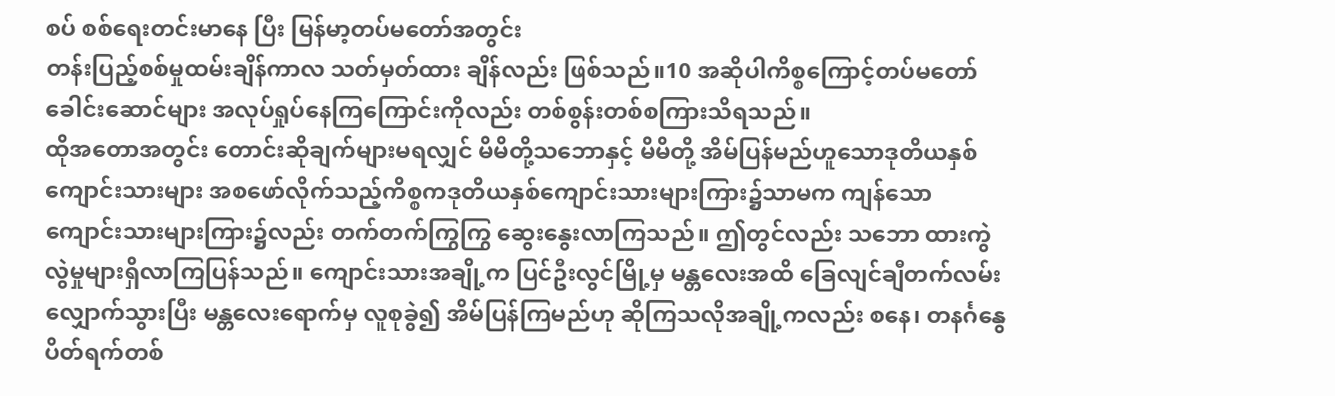စပ် စစ်ရေးတင်းမာနေ ပြီး မြန်မာ့တပ်မတော်အတွင်း
တန်းပြည့်စစ်မှုထမ်းချိန်ကာလ သတ်မှတ်ထား ချိန်လည်း ဖြစ်သည်။10 အဆိုပါကိစ္စကြောင့်တပ်မတော်ခေါင်းဆောင်များ အလုပ်ရှုပ်နေကြကြောင်းကိုလည်း တစ်စွန်းတစ်စကြားသိရသည်။
ထိုအတောအတွင်း တောင်းဆိုချက်များမရလျှင် မိမိတို့သဘောနှင့် မိမိတို့ အိမ်ပြန်မည်ဟူသောဒုတိယနှစ်ကျောင်းသားများ အစဖော်လိုက်သည့်ကိစ္စကဒုတိယနှစ်ကျောင်းသားများကြား၌သာမက ကျန်သော ကျောင်းသားများကြား၌လည်း တက်တက်ကြွကြွ ဆွေးနွေးလာကြသည်။ ဤတွင်လည်း သဘော ထားကွဲလွဲမှုများရှိလာကြပြန်သည်။ ကျောင်းသားအချို့က ပြင်ဦးလွင်မြို့မှ မန္တလေးအထိ ခြေလျင်ချီတက်လမ်းလျှောက်သွားပြီး မန္တလေးရောက်မှ လူစုခွဲ၍ အိမ်ပြန်ကြမည်ဟု ဆိုကြသလိုအချို့ကလည်း စနေ၊ တနင်္ဂနွေ ပိတ်ရက်တစ်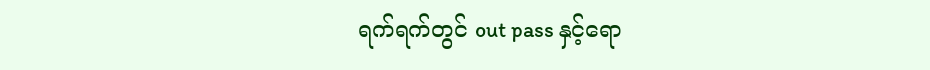ရက်ရက်တွင် out pass နှင့်ရော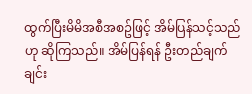ထွက်ပြီးမိမိအစီအစဥ်ဖြင့် အိမ်ပြန်သင့်သည်ဟု ဆိုကြသည်။ အိမ်ပြန်ရန် ဦးတည်ချက်ချင်း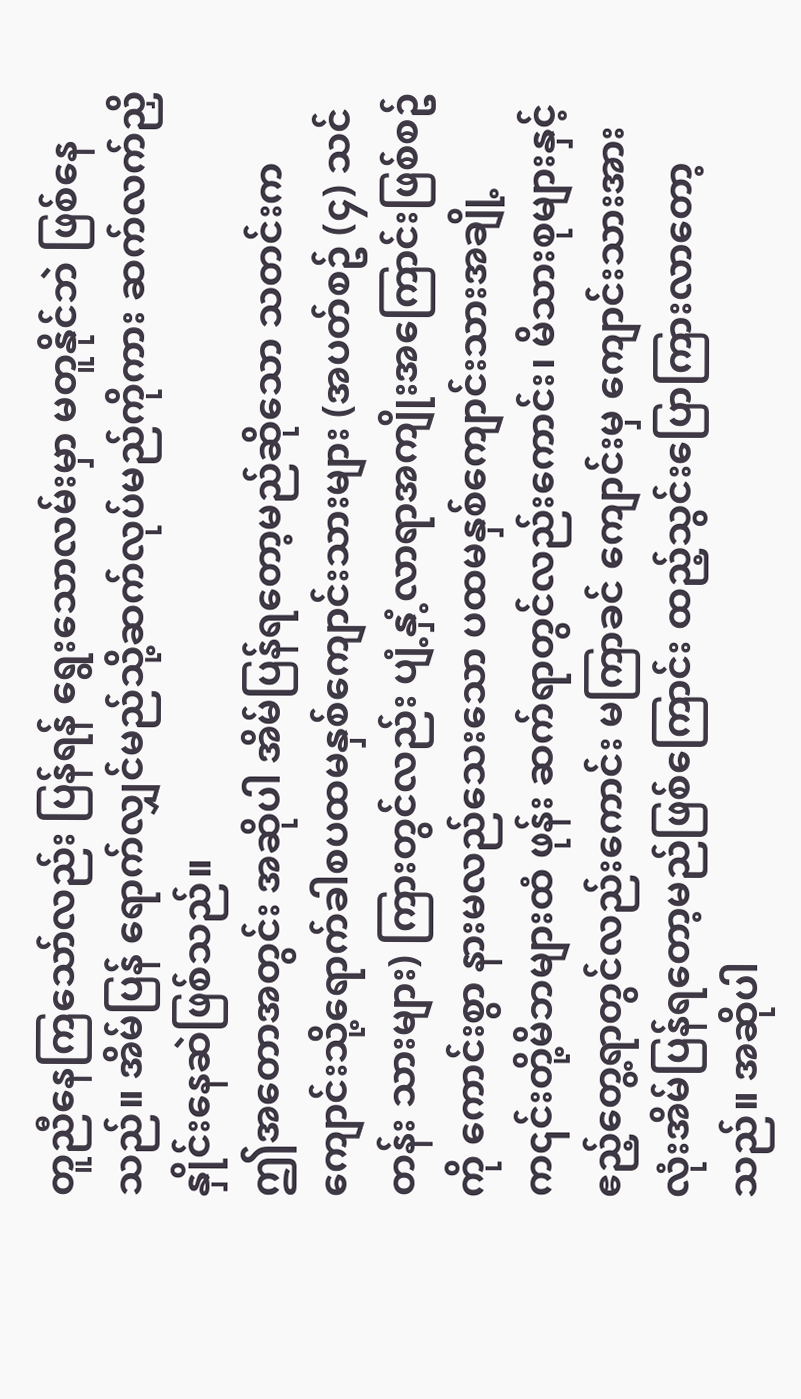တူညီနေကြသော်လည်း ပြန်ရန် ရွေးသောလမ်းမှာ မတူနိုင်ဘဲ ဖြစ်နေသည်။ အိမ်ပြန် ရောက်လျှင်မည်သို့ဆက်လုပ်မည်ကိုကား ဆက်လက်ညှိနှိုင်းနေဆဲဖြစ်သည်။
ဤအတောအတွင်း အဆိုပါ အိမ်ပြန်ရတော့မည်ဆိုသော သတင်းက ကျောင်းသို့ရောက်ခါစပထမနှစ်ကျောင်းသားများ (အပတ်စဥ် (၄) သင်တန်း သားများ) ကြားတွင်လည်း ပျံ့နှံ့လာရာအကျိုးအကြောင်းဖြစ်စဥ်ကို ကောင်းစွာ နားမလည်သေးသော ပထမနှစ်ကျောင်းသားအချို့က၎င်းတို့မိဘများထံ ဖုန်း ဆက်ရာတွင်လည်းကောင်း၊ မိသားစုများနှင့်ဧည့်တွေ့ရာတွင်လည်းကောင်း မကြာခင် ကျောင်းမှ ကျောင်းသားအားလုံးအိမ်ပြန်ရတော့မည်ဖြစ်ကြောင်း ထည့်သွင်းပြောကြားလာတော့သည်။ အဆိုပါ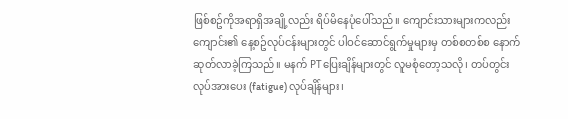ဖြစ်စဥ်ကိုအရာရှိအချို့လည်း ရိပ်မိနေပုံပေါ်သည်။ ကျောင်းသားများကလည်း ကျောင်း၏ နေ့စဥ်လုပ်ငန်းများတွင် ပါဝင်ဆောင်ရွက်မှုများမှ တစ်စတစ်စ နောက်ဆုတ်လာခဲ့ကြသည်။ မနက် PTပြေးချိန်များတွင် လူမစုံတော့သလို၊ တပ်တွင်း လုပ်အားပေး (fatigue) လုပ်ချိန်များ၊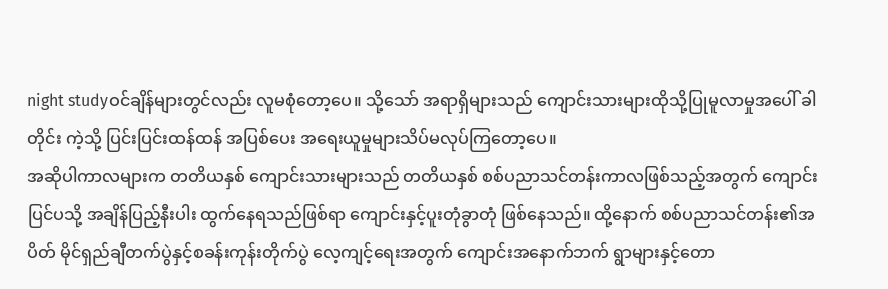night studyဝင်ချိန်များတွင်လည်း လူမစုံတော့ပေ။ သို့သော် အရာရှိများသည် ကျောင်းသားများထိုသို့ပြုမူလာမှုအပေါ် ခါတိုင်း ကဲ့သို့ ပြင်းပြင်းထန်ထန် အပြစ်ပေး အရေးယူမှုများသိပ်မလုပ်ကြတော့ပေ။
အဆိုပါကာလများက တတိယနှစ် ကျောင်းသားများသည် တတိယနှစ် စစ်ပညာသင်တန်းကာလဖြစ်သည့်အတွက် ကျောင်းပြင်ပသို့ အချိန်ပြည့်နီးပါး ထွက်နေရသည်ဖြစ်ရာ ကျောင်းနှင့်ပူးတုံခွာတုံ ဖြစ်နေသည်။ ထို့နောက် စစ်ပညာသင်တန်း၏အပိတ် မိုင်ရှည်ချီတက်ပွဲနှင့်စခန်းကုန်းတိုက်ပွဲ လေ့ကျင့်ရေးအတွက် ကျောင်းအနောက်ဘက် ရွာများနှင့်တော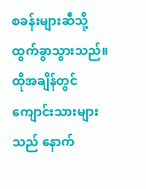စခန်းများဆီသို့ ထွက်ခွာသွားသည်။
ထိုအချိန်တွင် ကျောင်းသားများသည် နောက်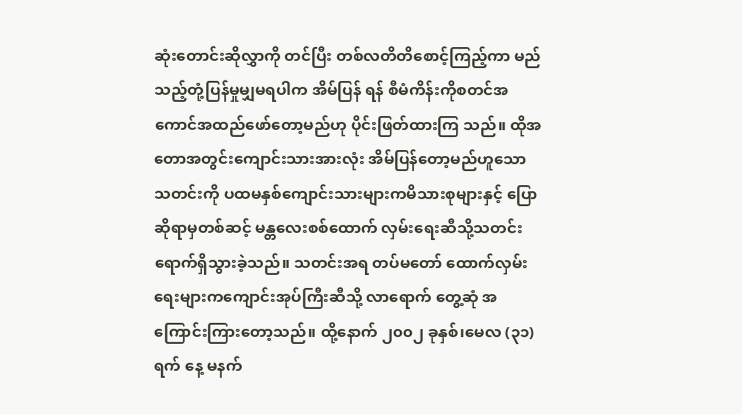ဆုံးတောင်းဆိုလွှာကို တင်ပြီး တစ်လတိတိစောင့်ကြည့်ကာ မည်သည့်တုံ့ပြန်မှုမျှမရပါက အိမ်ပြန် ရန် စီမံကိန်းကိုစတင်အကောင်အထည်ဖော်တော့မည်ဟု ပိုင်းဖြတ်ထားကြ သည်။ ထိုအတောအတွင်းကျောင်းသားအားလုံး အိမ်ပြန်တော့မည်ဟူသော သတင်းကို ပထမနှစ်ကျောင်းသားများကမိသားစုများနှင့် ပြောဆိုရာမှတစ်ဆင့် မန္တလေးစစ်ထောက် လှမ်းရေးဆီသို့သတင်းရောက်ရှိသွားခဲ့သည်။ သတင်းအရ တပ်မတော် ထောက်လှမ်းရေးများကကျောင်းအုပ်ကြီးဆီသို့ လာရောက် တွေ့ဆုံ အကြောင်းကြားတော့သည်။ ထို့နောက် ၂၀၀၂ ခုနှစ်၊မေလ (၃၁) ရက် နေ့ မနက်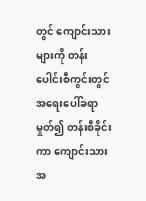တွင် ကျောင်းသားများကို တန်းပေါင်းစီကွင်းတွင် အရေးပေါ်ခရာမှုတ်၍ တန်းစီခိုင်းကာ ကျောင်းသားအ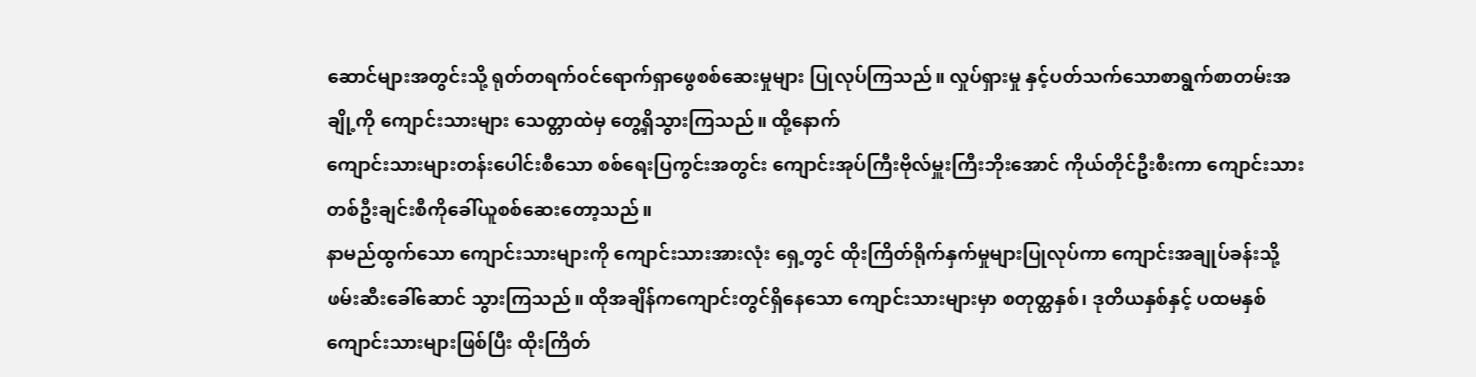ဆောင်များအတွင်းသို့ ရုတ်တရက်ဝင်ရောက်ရှာဖွေစစ်ဆေးမှုများ ပြုလုပ်ကြသည်။ လှုပ်ရှားမှု နှင့်ပတ်သက်သောစာရွက်စာတမ်းအချို့ကို ကျောင်းသားများ သေတ္တာထဲမှ တွေ့ရှိသွားကြသည်။ ထို့နောက်
ကျောင်းသားများတန်းပေါင်းစီသော စစ်ရေးပြကွင်းအတွင်း ကျောင်းအုပ်ကြီးဗိုလ်မှူးကြီးဘိုးအောင် ကိုယ်တိုင်ဦးစီးကာ ကျောင်းသား တစ်ဦးချင်းစီကိုခေါ်ယူစစ်ဆေးတော့သည်။
နာမည်ထွက်သော ကျောင်းသားများကို ကျောင်းသားအားလုံး ရှေ့တွင် ထိုးကြိတ်ရိုက်နှက်မှုများပြုလုပ်ကာ ကျောင်းအချုပ်ခန်းသို့ ဖမ်းဆီးခေါ်ဆောင် သွားကြသည်။ ထိုအချိန်ကကျောင်းတွင်ရှိနေသော ကျောင်းသားများမှာ စတုတ္ထနှစ်၊ ဒုတိယနှစ်နှင့် ပထမနှစ်ကျောင်းသားများဖြစ်ပြီး ထိုးကြိတ်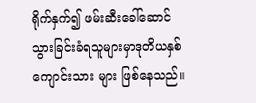ရိုက်နှက်၍ ဖမ်းဆီးခေါ်ဆောင်သွားခြင်းခံရသူများမှာဒုတိယနှစ်ကျောင်းသား များ ဖြစ်နေသည်။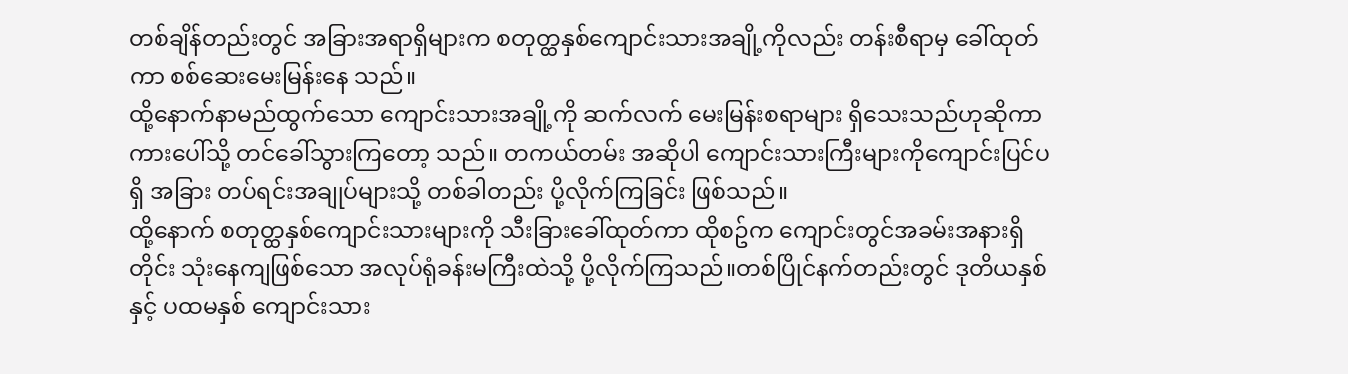တစ်ချိန်တည်းတွင် အခြားအရာရှိများက စတုတ္ထနှစ်ကျောင်းသားအချို့ကိုလည်း တန်းစီရာမှ ခေါ်ထုတ်ကာ စစ်ဆေးမေးမြန်းနေ သည်။
ထို့နောက်နာမည်ထွက်သော ကျောင်းသားအချို့ကို ဆက်လက် မေးမြန်းစရာများ ရှိသေးသည်ဟုဆိုကာကားပေါ်သို့ တင်ခေါ်သွားကြတော့ သည်။ တကယ်တမ်း အဆိုပါ ကျောင်းသားကြီးများကိုကျောင်းပြင်ပရှိ အခြား တပ်ရင်းအချုပ်များသို့ တစ်ခါတည်း ပို့လိုက်ကြခြင်း ဖြစ်သည်။
ထို့နောက် စတုတ္ထနှစ်ကျောင်းသားများကို သီးခြားခေါ်ထုတ်ကာ ထိုစဥ်က ကျောင်းတွင်အခမ်းအနားရှိတိုင်း သုံးနေကျဖြစ်သော အလုပ်ရုံခန်းမကြီးထဲသို့ ပို့လိုက်ကြသည်။တစ်ပြိုင်နက်တည်းတွင် ဒုတိယနှစ်နှင့် ပထမနှစ် ကျောင်းသား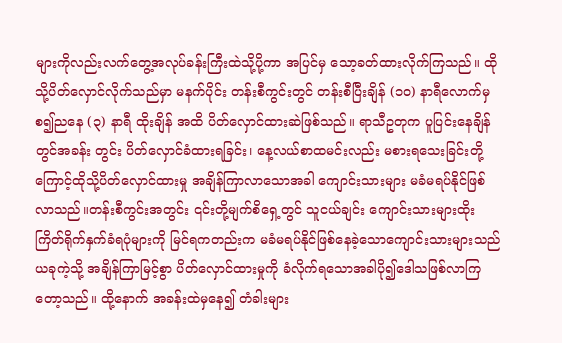များကိုလည်းလက်တွေ့အလုပ်ခန်းကြီးထဲသို့ပို့ကာ အပြင်မှ သော့ခတ်ထားလိုက်ကြသည်။ ထိုသို့ပိတ်လှောင်လိုက်သည်မှာ မနက်ပိုင်း တန်းစီကွင်းတွင် တန်းစီပြီးချိန် (၁၀) နာရီလောက်မှစ၍ညနေ (၃) နာရီ ထိုးချိန် အထိ ပိတ်လှောင်ထားဆဲဖြစ်သည်။ ရာသီဥတုက ပူပြင်းနေချိန်တွင်အခန်း တွင်း ပိတ်လှောင်ခံထားရခြင်း၊ နေ့လယ်စာထမင်းလည်း မစားရသေးခြင်းတို့ ကြောင့်ထိုသို့ပိတ်လှောင်ထားမှု အချိန်ကြာလာသောအခါ ကျောင်းသားများ မခံမရပ်နိုင်ဖြစ်လာသည်။တန်းစီကွင်းအတွင်း ၎င်းတို့မျက်စိရှေ့တွင် သူငယ်ချင်း ကျောင်းသားများထိုးကြိတ်ရိုက်နှက်ခံရပုံများကို မြင်ရကတည်းက မခံမရပ်နိုင်ဖြစ်နေခဲ့သောကျောင်းသားများသည် ယခုကဲ့သို့ အချိန်ကြာမြင့်စွာ ပိတ်လှောင်ထားမှုကို ခံလိုက်ရသောအခါပို၍ဒေါသဖြစ်လာကြတော့သည်။ ထို့နောက် အခန်းထဲမှနေ၍ တံခါးများ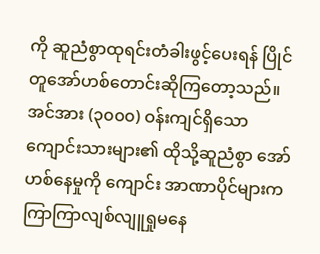ကို ဆူညံစွာထုရင်းတံခါးဖွင့်ပေးရန် ပြိုင်တူအော်ဟစ်တောင်းဆိုကြတော့သည်။ အင်အား (၃၀၀၀) ဝန်းကျင်ရှိသော ကျောင်းသားများ၏ ထိုသို့ဆူညံစွာ အော်ဟစ်နေမှုကို ကျောင်း အာဏာပိုင်များကကြာကြာလျစ်လျူရှုမနေ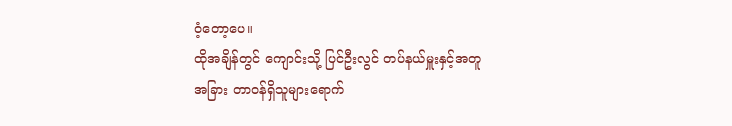ဝံ့တော့ပေ။
ထိုအချိန်တွင် ကျောင်းသို့ ပြင်ဦးလွင် တပ်နယ်မှူးနှင့်အတူ အခြား တာဝန်ရှိသူများရောက်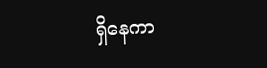ရှိနေကာ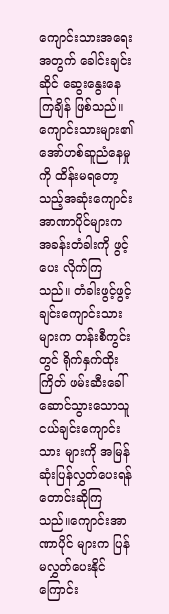ကျောင်းသားအရေးအတွက် ခေါင်းချင်းဆိုင် ဆွေးနွေးနေကြချိန် ဖြစ်သည်။ကျောင်းသားများ၏ အော်ဟစ်ဆူညံနေမှုကို ထိန်းမရတော့သည့်အဆုံးကျောင်းအာဏာပိုင်များက အခန်းတံခါးကို ဖွင့်ပေး လိုက်ကြသည်။ တံခါးဖွင့်ဖွင့်ချင်းကျောင်းသားများက တန်းစီကွင်းတွင် ရိုက်နှက်ထိုးကြိတ် ဖမ်းဆီးခေါ် ဆောင်သွားသောသူငယ်ချင်းကျောင်းသား များကို အမြန်ဆုံးပြန်လွှတ်ပေးရန် တောင်းဆိုကြသည်။ကျောင်းအာဏာပိုင် များက ပြန်မလွှတ်ပေးနိုင်ကြောင်း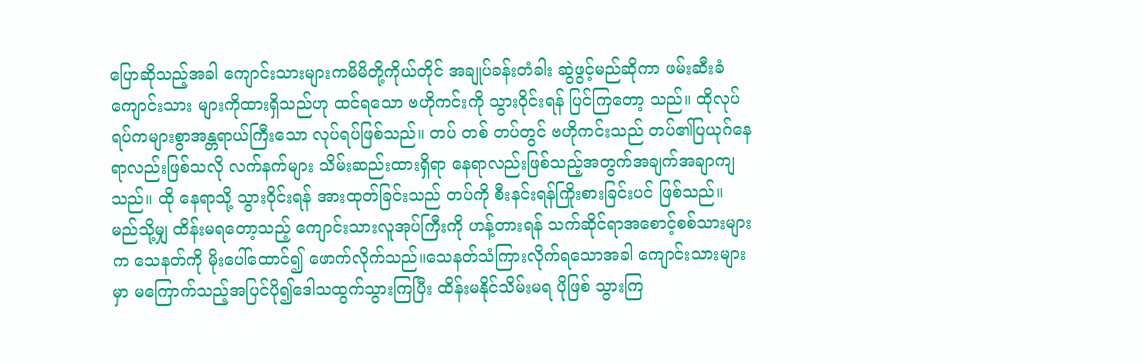ပြောဆိုသည့်အခါ ကျောင်းသားများကမိမိတို့ကိုယ်တိုင် အချုပ်ခန်းတံခါး ဆွဲဖွင့်မည်ဆိုကာ ဖမ်းဆီးခံကျောင်းသား များကိုထားရှိသည်ဟု ထင်ရသော ဗဟိုကင်းကို သွားဝိုင်းရန် ပြင်ကြတော့ သည်။ ထိုလုပ်ရပ်ကများစွာအန္တရာယ်ကြီးသော လုပ်ရပ်ဖြစ်သည်။ တပ် တစ် တပ်တွင် ဗဟိုကင်းသည် တပ်၏ပြယုဂ်နေရာလည်းဖြစ်သလို လက်နက်များ သိမ်းဆည်းထားရှိရာ နေရာလည်းဖြစ်သည့်အတွက်အချက်အချာကျသည်။ ထို နေရာသို့ သွားဝိုင်းရန် အားထုတ်ခြင်းသည် တပ်ကို စီးနင်းရန်ကြိုးစားခြင်းပင် ဖြစ်သည်။
မည်သို့မျှ ထိန်းမရတော့သည့် ကျောင်းသားလူအုပ်ကြီးကို ဟန့်တားရန် သက်ဆိုင်ရာအစောင့်စစ်သားများက သေနတ်ကို မိုးပေါ်ထောင်၍ ဖောက်လိုက်သည်။သေနတ်သံကြားလိုက်ရသောအခါ ကျောင်းသားများမှာ မကြောက်သည့်အပြင်ပို၍ဒေါသထွက်သွားကြပြီး ထိန်းမနိုင်သိမ်းမရ ပိုဖြစ် သွားကြ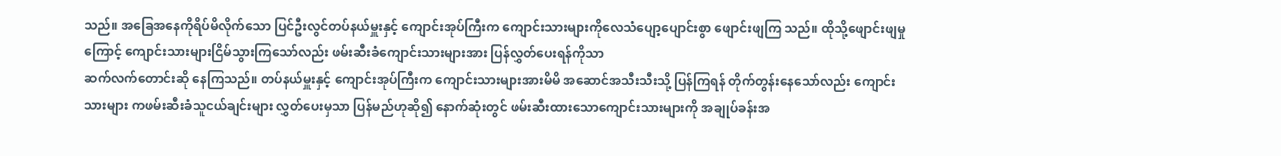သည်။ အခြေအနေကိုရိပ်မိလိုက်သော ပြင်ဦးလွင်တပ်နယ်မှူးနှင့် ကျောင်းအုပ်ကြီးက ကျောင်းသားများကိုလေသံပျော့ပျောင်းစွာ ဖျောင်းဖျကြ သည်။ ထိုသို့ဖျောင်းဖျမှုကြောင့် ကျောင်းသားများငြိမ်သွားကြသော်လည်း ဖမ်းဆီးခံကျောင်းသားများအား ပြန်လွှတ်ပေးရန်ကိုသာ
ဆက်လက်တောင်းဆို နေကြသည်။ တပ်နယ်မှူးနှင့် ကျောင်းအုပ်ကြီးက ကျောင်းသားများအားမိမိ အဆောင်အသီးသီးသို့ ပြန်ကြရန် တိုက်တွန်းနေသော်လည်း ကျောင်းသားများ ကဖမ်းဆီးခံသူငယ်ချင်းများ လွှတ်ပေးမှသာ ပြန်မည်ဟုဆို၍ နောက်ဆုံးတွင် ဖမ်းဆီးထားသောကျောင်းသားများကို အချုပ်ခန်းအ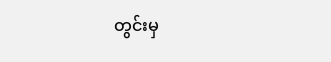တွင်းမှ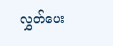လွှတ်ပေး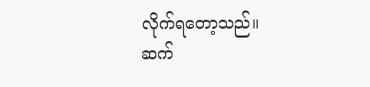လိုက်ရတော့သည်။
ဆက်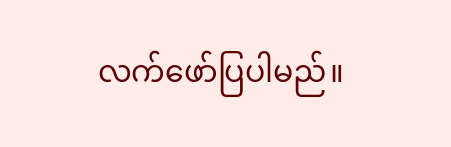လက်ဖော်ပြပါမည်။